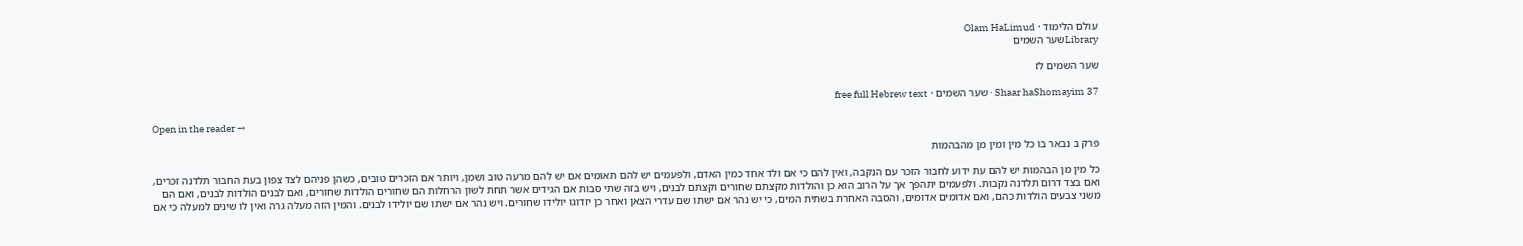עולם הלימוד · Olam HaLimud
Libraryשער השמים

שער השמים לז

Shaar haShomayim 37 · שער השמים · free full Hebrew text

Open in the reader →

פרק ב נבאר בו כל מין ומין מן מהבהמות

כל מין מן הבהמות יש להם עת ידוע לחבור הזכר עם הנקבה, ואין להם כי אם ולד אחד כמין האדם, ולפעמים יש להם תאומים אם יש להם מרעה טוב ושמן, ויותר אם הזכרים טובים, כשהן פניהם לצד צפון בעת החבור תלדנה זכרים, ואם בצד דרום תלדנה נקבות. ולפעמים יתהפך אך על הרוב הוא כן והולדות מקצתם שחורים וקצתם לבנים, ויש בזה שתי סבות אם הגידים אשר תחת לשון הרחלות הם שחורים הולדות שחורים, ואם לבנים הולדות לבנים, ואם הם משני צבעים הולדות כהם, ואם אדומים אדומים, והסבה האחרת בשתית המים, כי יש נהר אם ישתו שם עדרי הצאן ואחר כן יזדוגו יולידו שחורים. ויש נהר אם ישתו שם יולידו לבנים. והמין הזה מעלה גרה ואין לו שינים למעלה כי אם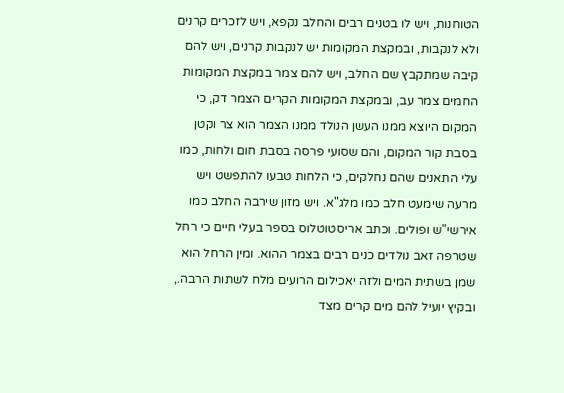הטוחנות, ויש לו בטנים רבים והחלב נקפא, ויש לזכרים קרנים ולא לנקבות, ובמקצת המקומות יש לנקבות קרנים, ויש להם קיבה שמתקבץ שם החלב, ויש להם צמר במקצת המקומות החמים צמר עב, ובמקצת המקומות הקרים הצמר דק, כי המקום היוצא ממנו העשן הנולד ממנו הצמר הוא צר וקטן בסבת קור המקום, והם שסועי פרסה בסבת חום ולחות, כמו עלי התאנים שהם נחלקים, כי הלחות טבעו להתפשט ויש מרעה שימעט חלב כמו מלג"א. ויש מזון שירבה החלב כמו אירשי"ש ופולים. וכתב אריסטוטלוס בספר בעלי חיים כי רחל שטרפה זאב נולדים כנים רבים בצמר ההוא. ומין הרחל הוא שמן בשתית המים ולזה יאכילום הרועים מלח לשתות הרבה., ובקיץ יועיל להם מים קרים מצד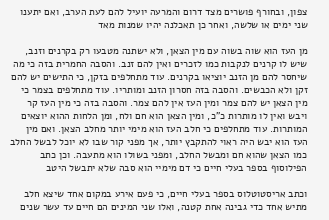צפון, ובחורף פושרים מצד דרום והמרעה יועיל להם לעת הערב, ואם יתענו שני ימים או שלשה, ואחר כן תאכלנה יהיו שמנות מאד

מן העז הוא שוה בשוה עם מין הצאן, ולא ישתנה מטבעו רק בקרנים וזנב, שיש לו קרנים לנקבות כמו לזכרים ואין להם זנב. והסבה החמרית בזה כי מה שיחסר להם מן הזנב יוציאו בקרנים. עוד מתחלפים בזקן, כי התישים יש להם זקן ולא הכבשים. והסבה בזה חסרון הזנב ומותריו. עוד מתחלפים בצמר כי מין הצאן יש להם צמר ומין העז אין להם צמר. והסבה בזה כי מין העז קר ויבש ואין לו מותרות כ"כ, ומין הצאן הוא חם ולח, ומן הלחות ההוא יוצאים המותרות. עוד מתחלפים כי חלב העז הוא מימי יותר מחלב הצאן. ואם מין העז הוא יבש היה ראוי להתקבץ יותר, אך מפני קור שבו לא יוכל לבשל החלב כמו הצאן שהוא חם ומבשל החלב, ומפני בשולו הוא מתעבה. וכן כתב הפילוסוף בספר בעלי חיים כי דם מימיי הוא סבה שלא יתבשל היטב

וכתב אריסטוטלוס בספר בעלי חיים, כי פעם אירע במקום אחד שיצא חלב מתיש אחד כדי גבינה אחת קטנה, ואלו שני המינים הם חיים עד עשר שנים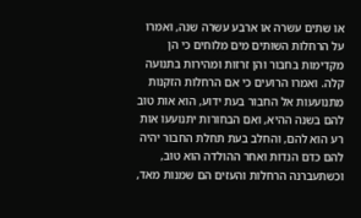או שתים עשרה או ארבע עשרה שנה, ואמרו על הרחלות השותים מים מלוחים כי הן מקדימות בחבור והן זרזות ומהירות בתנועה קלה. ואמרו הרועים כי אם הרחלות הזקנות מתנועעות אל החבור בעת ידוע, הוא אות טוב להם בשנה ההיא, ואם הבחורות יתנועעו אות רע הוא להם, והחלב בעת תחלת החבור יהיה להם כדם הנדות ואחר ההולדה הוא טוב, וכשתעברנה הרחלות והעזים הם שמנות מאד,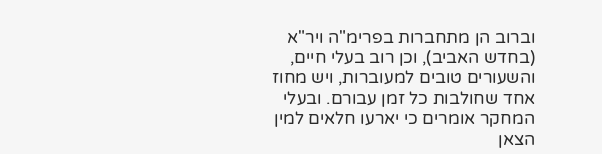וברוב הן מתחברות בפרימ"ה ויר"א (בחדש האביב), וכן רוב בעלי חיים, והשעורים טובים למעוברות, ויש מחוז אחד שחולבות כל זמן עבורם. ובעלי המחקר אומרים כי יארעו חלאים למין הצאן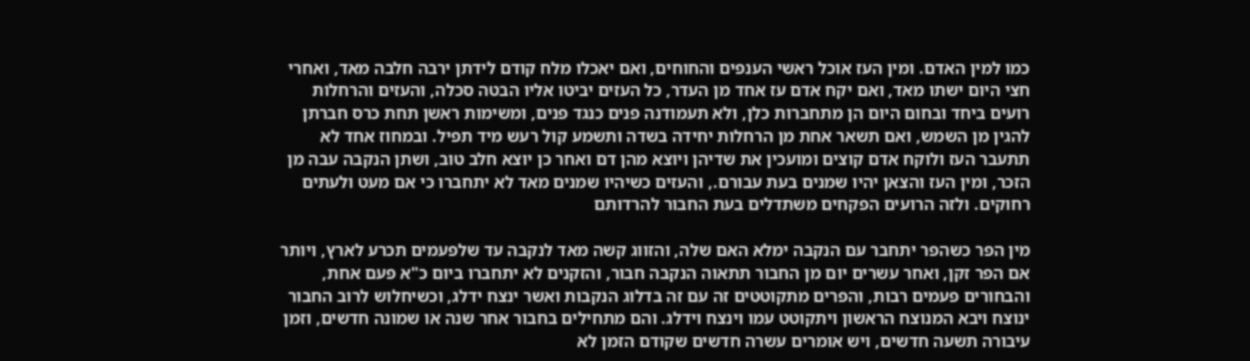כמו למין האדם. ומין העז אוכל ראשי הענפים והחוחים, ואם יאכלו מלח קודם לידתן ירבה חלבה מאד, ואחרי חצי היום ישתו מאד, ואם יקח אדם עז אחד מן העדר, כל העזים יביטו אליו הבטה סכלה, והעזים והרחלות רועים ביחד ובחום היום הן מתחברות כלן, ולא תעמודנה פנים כנגד פנים, ומשימות ראשן תחת כרס חברתן להגין מן השמש, ואם תשאר אחת מן הרחלות יחידה בשדה ותשמע קול רעש מיד תפיל. ובמחוז אחד לא תתעבר העז ולוקח אדם קוצים ומועכין את שדיהן ויוצא מהן דם ואחר כן יוצא חלב טוב, ושתן הנקבה עבה מן הזכר, ומין העז והצאן יהיו שמנים בעת עבורם., והעזים כשיהיו שמנים מאד לא יתחברו כי אם מעט ולעתים רחוקים. ולזה הרועים הפקחים משתדלים בעת החבור להרדותם

מין הפר כשהפר יתחבר עם הנקבה ימלא האם שלה, והזווג קשה מאד לנקבה עד שלפעמים תכרע לארץ, ויותר אם הפר זקן, ואחר עשרים יום מן החבור תתאוה הנקבה חבור, והזקנים לא יתחברו ביום כ"א פעם אחת, והבחורים פעמים רבות, והפרים מתקוטטים זה עם זה בדלוג הנקבות ואשר ינצח ידלג, וכשיחלוש לרוב החבור ינוצח ויבא המנוצח הראשון ויתקוטט עמו וינצח וידלג. והם מתחילים בחבור אחר שנה או שמונה חדשים, וזמן עיבורה תשעה חדשים, ויש אומרים עשרה חדשים שקודם הזמן לא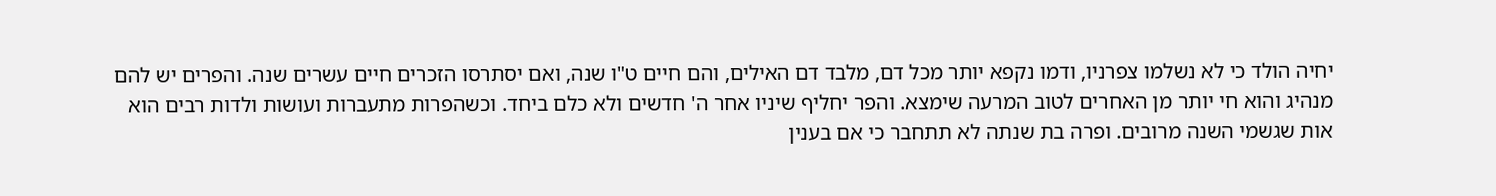יחיה הולד כי לא נשלמו צפרניו, ודמו נקפא יותר מכל דם, מלבד דם האילים, והם חיים ט"ו שנה, ואם יסתרסו הזכרים חיים עשרים שנה. והפרים יש להם מנהיג והוא חי יותר מן האחרים לטוב המרעה שימצא. והפר יחליף שיניו אחר ה' חדשים ולא כלם ביחד. וכשהפרות מתעברות ועושות ולדות רבים הוא אות שגשמי השנה מרובים. ופרה בת שנתה לא תתחבר כי אם בענין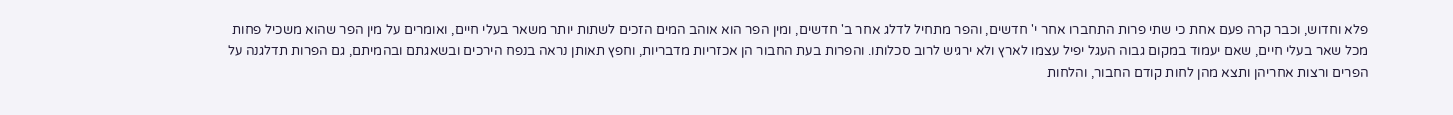פלא וחדוש, וכבר קרה פעם אחת כי שתי פרות התחברו אחר י' חדשים, והפר מתחיל לדלג אחר ב' חדשים, ומין הפר הוא אוהב המים הזכים לשתות יותר משאר בעלי חיים, ואומרים על מין הפר שהוא משכיל פחות מכל שאר בעלי חיים, שאם יעמוד במקום גבוה העגל יפיל עצמו לארץ ולא ירגיש לרוב סכלותו. והפרות בעת החבור הן אכזריות מדבריות, וחפץ תאותן נראה בנפח הירכים ובשאגתם ובהמיתם, גם הפרות תדלגנה על הפרים ורצות אחריהן ותצא מהן לחות קודם החבור, והלחות